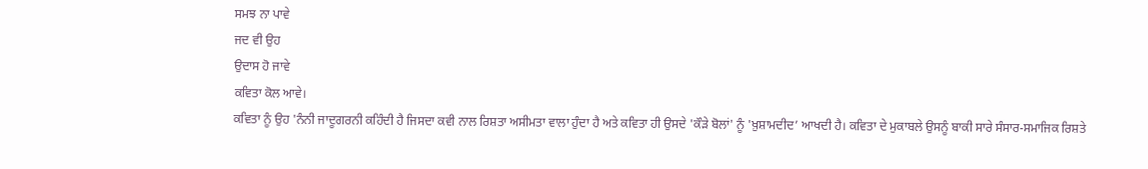ਸਮਝ ਨਾ ਪਾਵੇ
ਜਦ ਵੀ ਉਹ
ਉਦਾਸ ਹੋ ਜਾਵੇ
ਕਵਿਤਾ ਕੋਲ ਆਵੇ।
ਕਵਿਤਾ ਨੂੰ ਉਹ 'ਨੰਨੀ ਜਾਦੂਗਰਨੀ ਕਹਿੰਦੀ ਹੈ ਜਿਸਦਾ ਕਵੀ ਨਾਲ ਰਿਸ਼ਤਾ ਅਸੀਮਤਾ ਵਾਲਾ ਹੁੰਦਾ ਹੈ ਅਤੇ ਕਵਿਤਾ ਹੀ ਉਸਦੇ 'ਕੌੜੇ ਬੋਲਾਂ' ਨੂੰ 'ਖ਼ੁਸ਼ਾਮਦੀਦ’ ਆਖਦੀ ਹੈ। ਕਵਿਤਾ ਦੇ ਮੁਕਾਬਲੇ ਉਸਨੂੰ ਬਾਕੀ ਸਾਰੇ ਸੰਸਾਰ-ਸਮਾਜਿਕ ਰਿਸ਼ਤੇ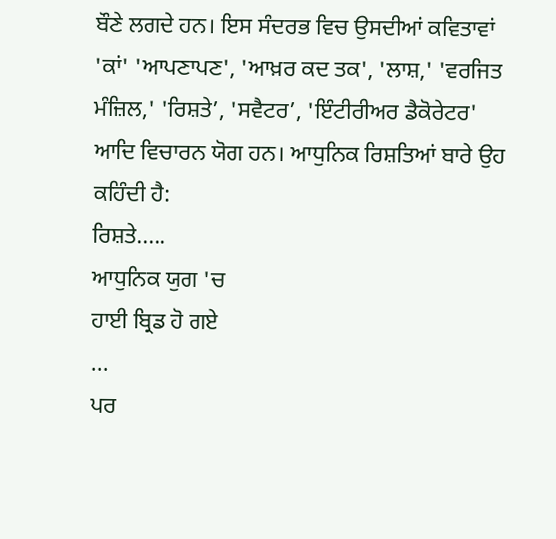ਬੌਣੇ ਲਗਦੇ ਹਨ। ਇਸ ਸੰਦਰਭ ਵਿਚ ਉਸਦੀਆਂ ਕਵਿਤਾਵਾਂ 'ਕਾਂ' 'ਆਪਣਾਪਣ', 'ਆਖ਼ਰ ਕਦ ਤਕ', 'ਲਾਸ਼,' 'ਵਰਜਿਤ ਮੰਜ਼ਿਲ,' 'ਰਿਸ਼ਤੇ’, 'ਸਵੈਟਰ’, 'ਇੰਟੀਰੀਅਰ ਡੈਕੋਰੇਟਰ' ਆਦਿ ਵਿਚਾਰਨ ਯੋਗ ਹਨ। ਆਧੁਨਿਕ ਰਿਸ਼ਤਿਆਂ ਬਾਰੇ ਉਹ ਕਹਿੰਦੀ ਹੈ:
ਰਿਸ਼ਤੇ.....
ਆਧੁਨਿਕ ਯੁਗ 'ਚ
ਹਾਈ ਬ੍ਰਿਡ ਹੋ ਗਏ
...
ਪਰ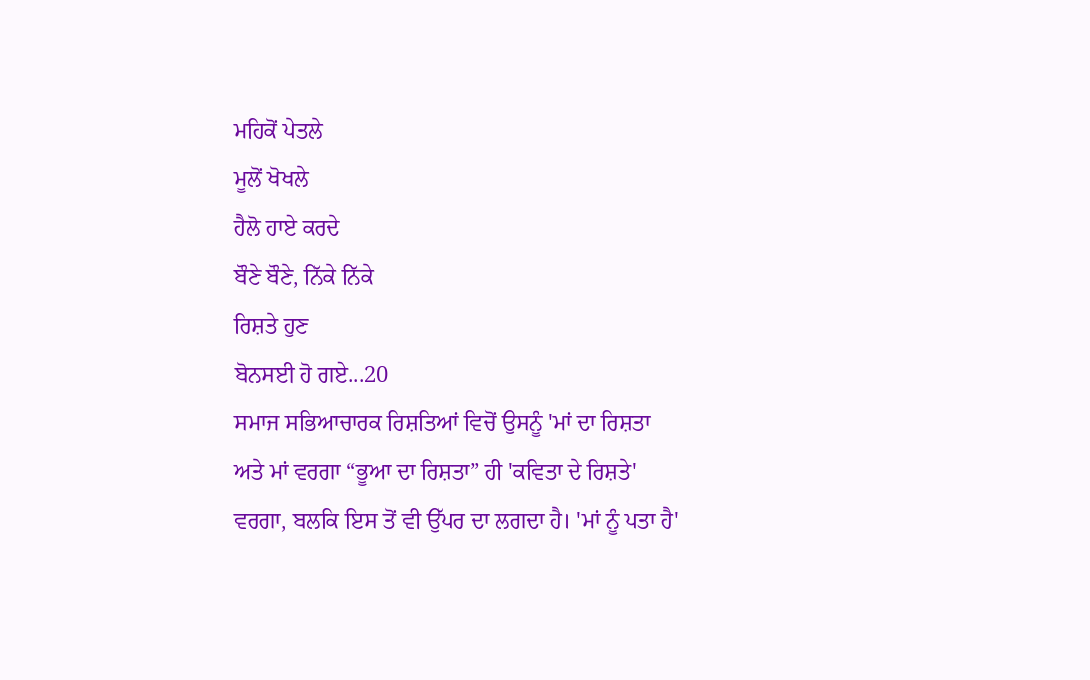ਮਹਿਕੋਂ ਪੇਤਲੇ
ਮੂਲੋਂ ਖੋਖਲੇ
ਹੈਲੋ ਹਾਏ ਕਰਦੇ
ਬੌਣੇ ਬੌਣੇ, ਨਿੱਕੇ ਨਿੱਕੇ
ਰਿਸ਼ਤੇ ਹੁਣ
ਬੋਨਸਈ ਹੋ ਗਏ...20
ਸਮਾਜ ਸਭਿਆਚਾਰਕ ਰਿਸ਼ਤਿਆਂ ਵਿਚੋਂ ਉਸਨੂੰ 'ਮਾਂ ਦਾ ਰਿਸ਼ਤਾ ਅਤੇ ਮਾਂ ਵਰਗਾ “ਭੂਆ ਦਾ ਰਿਸ਼ਤਾ” ਹੀ 'ਕਵਿਤਾ ਦੇ ਰਿਸ਼ਤੇ' ਵਰਗਾ, ਬਲਕਿ ਇਸ ਤੋਂ ਵੀ ਉੱਪਰ ਦਾ ਲਗਦਾ ਹੈ। 'ਮਾਂ ਨੂੰ ਪਤਾ ਹੈ'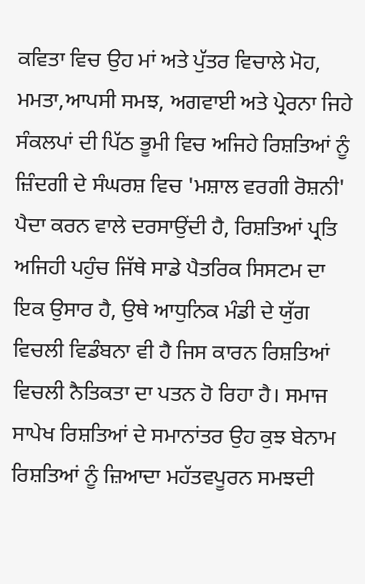ਕਵਿਤਾ ਵਿਚ ਉਹ ਮਾਂ ਅਤੇ ਪੁੱਤਰ ਵਿਚਾਲੇ ਮੋਹ, ਮਮਤਾ,ਆਪਸੀ ਸਮਝ, ਅਗਵਾਈ ਅਤੇ ਪ੍ਰੇਰਨਾ ਜਿਹੇ ਸੰਕਲਪਾਂ ਦੀ ਪਿੱਠ ਭੂਮੀ ਵਿਚ ਅਜਿਹੇ ਰਿਸ਼ਤਿਆਂ ਨੂੰ ਜ਼ਿੰਦਗੀ ਦੇ ਸੰਘਰਸ਼ ਵਿਚ 'ਮਸ਼ਾਲ ਵਰਗੀ ਰੋਸ਼ਨੀ' ਪੈਦਾ ਕਰਨ ਵਾਲੇ ਦਰਸਾਉਂਦੀ ਹੈ, ਰਿਸ਼ਤਿਆਂ ਪ੍ਰਤਿ ਅਜਿਹੀ ਪਹੁੰਚ ਜਿੱਥੇ ਸਾਡੇ ਪੈਤਰਿਕ ਸਿਸਟਮ ਦਾ ਇਕ ਉਸਾਰ ਹੈ, ਉਥੇ ਆਧੁਨਿਕ ਮੰਡੀ ਦੇ ਯੁੱਗ ਵਿਚਲੀ ਵਿਡੰਬਨਾ ਵੀ ਹੈ ਜਿਸ ਕਾਰਨ ਰਿਸ਼ਤਿਆਂ ਵਿਚਲੀ ਨੈਤਿਕਤਾ ਦਾ ਪਤਨ ਹੋ ਰਿਹਾ ਹੈ। ਸਮਾਜ ਸਾਪੇਖ ਰਿਸ਼ਤਿਆਂ ਦੇ ਸਮਾਨਾਂਤਰ ਉਹ ਕੁਝ ਬੇਨਾਮ ਰਿਸ਼ਤਿਆਂ ਨੂੰ ਜ਼ਿਆਦਾ ਮਹੱਤਵਪੂਰਨ ਸਮਝਦੀ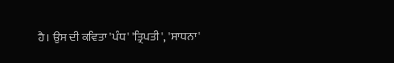ਹੈ। ਉਸ ਦੀ ਕਵਿਤਾ 'ਪੰਧ' 'ਤ੍ਰਿਪਤੀ', 'ਸਾਧਨਾ'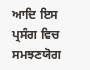ਆਦਿ ਇਸ ਪ੍ਰਸੰਗ ਵਿਚ ਸਮਝਣਯੋਗ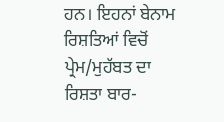ਹਨ। ਇਹਨਾਂ ਬੇਨਾਮ ਰਿਸ਼ਤਿਆਂ ਵਿਚੋਂ ਪ੍ਰੇਮ/ਮੁਹੱਬਤ ਦਾ ਰਿਸ਼ਤਾ ਬਾਰ-